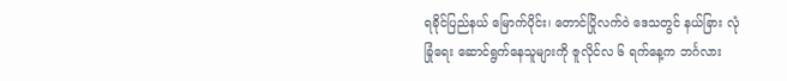ရခိုင်ပြည်နယ် မြောက်ပိုင်း၊ တောင်ပြိုလက်ဝဲ ဒေသတွင် နယ်ခြား လုံခြုံရေး ဆောင်ရွက်နေသူများကို ဇူလိုင်လ ၆ ရက်နေ့က ဘင်္ဂလား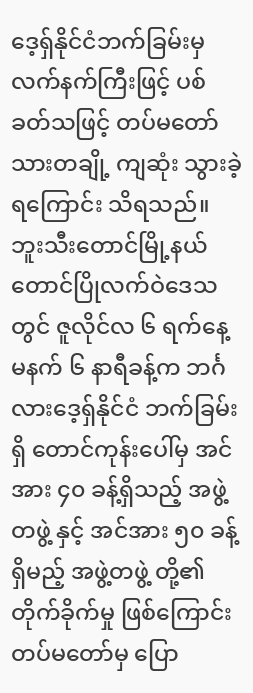ဒေ့ရှ်နိုင်ငံဘက်ခြမ်းမှ လက်နက်ကြီးဖြင့် ပစ်ခတ်သဖြင့် တပ်မတော်သားတချို့ ကျဆုံး သွားခဲ့ရကြောင်း သိရသည်။
ဘူးသီးတောင်မြို့နယ် တောင်ပြိုလက်ဝဲဒေသတွင် ဇူလိုင်လ ၆ ရက်နေ့ မနက် ၆ နာရီခန့်က ဘင်္ဂလားဒေ့ရှ်နိုင်ငံ ဘက်ခြမ်းရှိ တောင်ကုန်းပေါ်မှ အင်အား ၄၀ ခန့်ရှိသည့် အဖွဲ့တဖွဲ့ နှင့် အင်အား ၅၀ ခန့်ရှိမည့် အဖွဲ့တဖွဲ့ တို့၏ တိုက်ခိုက်မှု ဖြစ်ကြောင်း တပ်မတော်မှ ပြော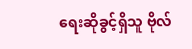ရေးဆိုခွင့်ရှိသူ ဗိုလ်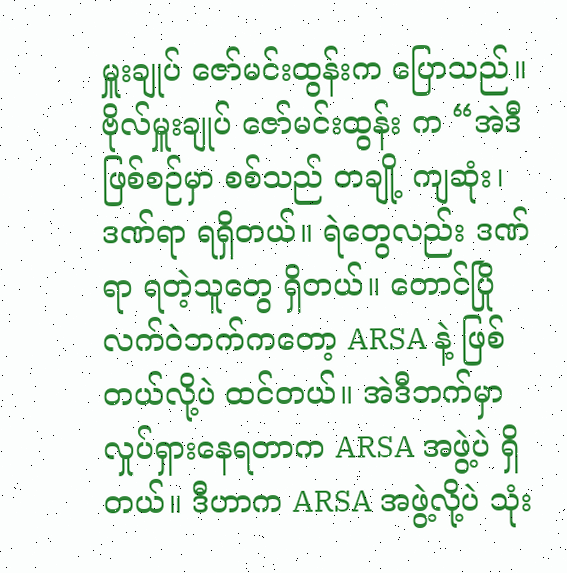မှူးချုပ် ဇော်မင်းထွန်းက ပြောသည်။
ဗိုလ်မှူးချုပ် ဇော်မင်းထွန်း က “အဲဒီဖြစ်စဉ်မှာ စစ်သည် တချို့ ကျဆုံး၊ ဒဏ်ရာ ရရှိတယ်။ ရဲတွေလည်း ဒဏ်ရာ ရတဲ့သူတွေ ရှိတယ်။ တောင်ပြိုလက်ဝဲဘက်ကတော့ ARSA နဲ့ ဖြစ်တယ်လို့ပဲ ထင်တယ်။ အဲဒီဘက်မှာ လှုပ်ရှားနေရတာက ARSA အဖွဲ့ပဲ ရှိတယ်။ ဒီဟာက ARSA အဖွဲ့လို့ပဲ သုံး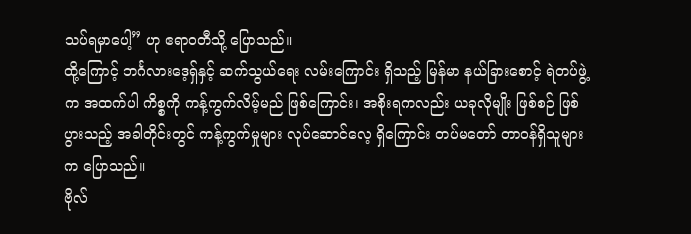သပ်ရမှာပေါ့” ဟု ဧရာဝတီသို့ ပြောသည်။
ထို့ကြောင့် ဘင်္ဂလားဒေ့ရှ်နှင့် ဆက်သွယ်ရေး လမ်းကြောင်း ရှိသည့် မြန်မာ နယ်ခြားစောင့် ရဲတပ်ဖွဲ့က အထက်ပါ ကိစ္စကို ကန့်ကွက်လိမ့်မည် ဖြစ်ကြောင်း၊ အစိုးရကလည်း ယခုလိုမျိုး ဖြစ်စဉ် ဖြစ်ပွားသည့် အခါတိုင်းတွင် ကန့်ကွက်မှုများ လုပ်ဆောင်လေ့ ရှိကြောင်း တပ်မတော် တာဝန်ရှိသူများက ပြောသည်။
ဗိုလ်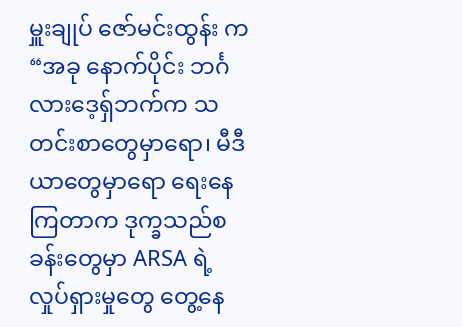မှူးချုပ် ဇော်မင်းထွန်း က “အခု နောက်ပိုင်း ဘင်္ဂလားဒေ့ရှ်ဘက်က သတင်းစာတွေမှာရော၊ မီဒီယာတွေမှာရော ရေးနေကြတာက ဒုက္ခသည်စခန်းတွေမှာ ARSA ရဲ့ လှုပ်ရှားမှုတွေ တွေ့နေ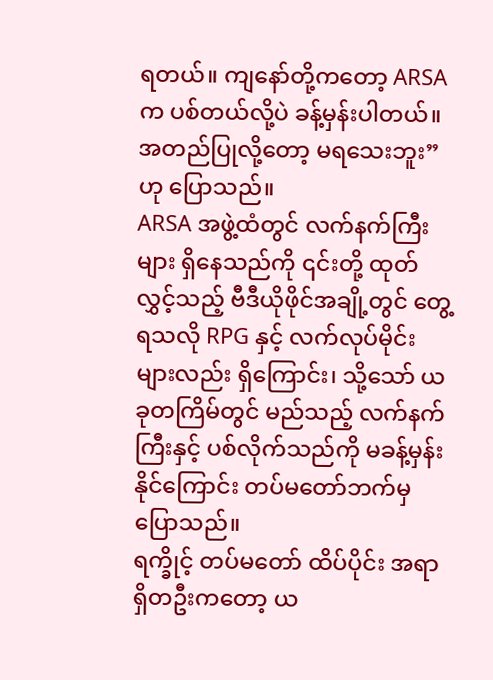ရတယ်။ ကျနော်တို့ကတော့ ARSA က ပစ်တယ်လို့ပဲ ခန့်မှန်းပါတယ်။ အတည်ပြုလို့တော့ မရသေးဘူး” ဟု ပြောသည်။
ARSA အဖွဲ့ထံတွင် လက်နက်ကြီးများ ရှိနေသည်ကို ၎င်းတို့ ထုတ်လွှင့်သည့် ဗီဒီယိုဖိုင်အချို့တွင် တွေ့ရသလို RPG နှင့် လက်လုပ်မိုင်းများလည်း ရှိကြောင်း၊ သို့သော် ယခုတကြိမ်တွင် မည်သည့် လက်နက်ကြီးနှင့် ပစ်လိုက်သည်ကို မခန့်မှန်းနိုင်ကြောင်း တပ်မတော်ဘက်မှ ပြောသည်။
ရက္ခိုင့် တပ်မတော် ထိပ်ပိုင်း အရာရှိတဦးကတော့ ယ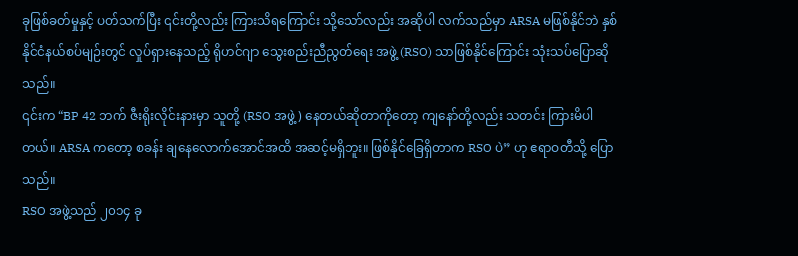ခုဖြစ်ခတ်မှုနှင့် ပတ်သက်ပြီး ၎င်းတို့လည်း ကြားသိရကြောင်း သို့သော်လည်း အဆိုပါ လက်သည်မှာ ARSA မဖြစ်နိုင်ဘဲ နှစ်နိုင်ငံနယ်စပ်မျဉ်းတွင် လှုပ်ရှားနေသည့် ရိုဟင်ဂျာ သွေးစည်းညီညွတ်ရေး အဖွဲ့ (RSO) သာဖြစ်နိုင်ကြောင်း သုံးသပ်ပြောဆိုသည်။
၎င်းက “BP 42 ဘက် ဇီးရိုးလိုင်းနားမှာ သူတို့ (RSO အဖွဲ့) နေတယ်ဆိုတာကိုတော့ ကျနော်တို့လည်း သတင်း ကြားမိပါတယ်။ ARSA ကတော့ စခန်း ချနေလောက်အောင်အထိ အဆင့်မရှိဘူး။ ဖြစ်နိုင်ခြေရှိတာက RSO ပဲ” ဟု ဧရာဝတီသို့ ပြောသည်။
RSO အဖွဲ့သည် ၂၀၁၄ ခု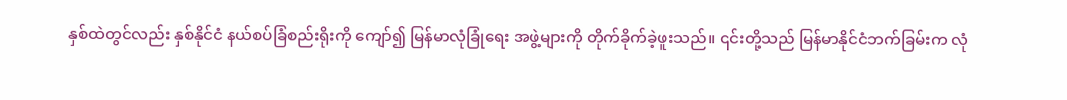နှစ်ထဲတွင်လည်း နှစ်နိုင်ငံ နယ်စပ်ခြံစည်းရိုးကို ကျော်၍ မြန်မာလုံခြုံရေး အဖွဲ့များကို တိုက်ခိုက်ခဲ့ဖူးသည်။ ၎င်းတို့သည် မြန်မာနိုင်ငံဘက်ခြမ်းက လုံ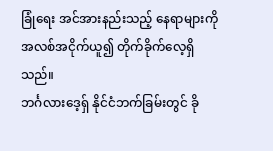ခြုံရေး အင်အားနည်းသည့် နေရာများကို အလစ်အငိုက်ယူ၍ တိုက်ခိုက်လေ့ရှိသည်။
ဘင်္ဂလားဒေ့ရှ် နိုင်ငံဘက်ခြမ်းတွင် ခို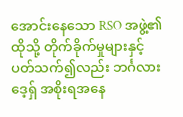အောင်းနေသော RSO အဖွဲ့၏ ထိုသို့ တိုက်ခိုက်မှုများနှင့် ပတ်သက်၍လည်း ဘင်္ဂလားဒေ့ရှ် အစိုးရအနေ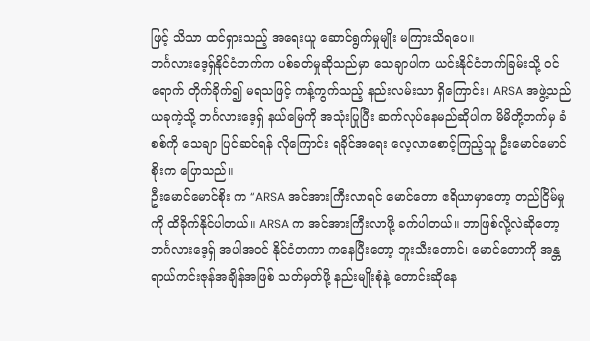ဖြင့် သိသာ ထင်ရှားသည့် အရေးယူ ဆောင်ရွက်မှုမျိုး မကြားသိရပေ။
ဘင်္ဂလားဒေ့ရှ်နိုင်ငံဘက်က ပစ်ခတ်မှုဆိုသည်မှာ သေချာပါက ယင်းနိုင်ငံဘက်ခြမ်းသို့ ဝင်ရောက် တိုက်ခိုက်၍ မရသဖြင့် ကန့်ကွက်သည့် နည်းလမ်းသာ ရှိကြောင်း၊ ARSA အဖွဲ့သည် ယခုကဲ့သို့ ဘင်္ဂလားဒေ့ရှ် နယ်မြေကို အသုံးပြုပြီး ဆက်လုပ်နေမည်ဆိုပါက မိမိတို့ဘက်မှ ခံစစ်ကို သေချာ ပြင်ဆင်ရန် လိုကြောင်း ရခိုင်အရေး လေ့လာစောင့်ကြည့်သူ ဦးမောင်မောင်စိုးက ပြောသည်။
ဦးမောင်မောင်စိုး က “ARSA အင်အားကြီးလာရင် မောင်တော ဧရိယာမှာတော့ တည်ငြိမ်မှုကို ထိခိုက်နိုင်ပါတယ်။ ARSA က အင်အားကြီးလာဖို့ ခက်ပါတယ်။ ဘာဖြစ်လို့လဲဆိုတော့ ဘင်္ဂလားဒေ့ရှ် အပါအဝင် နိုင်ငံတကာ ကနေပြီးတော့ ဘူးသီးတောင်၊ မောင်တောကို အန္တရာယ်ကင်းဇုန်အချိန်အဖြစ် သတ်မှတ်ဖို့ နည်းမျိုးစုံနဲ့ တောင်းဆိုနေ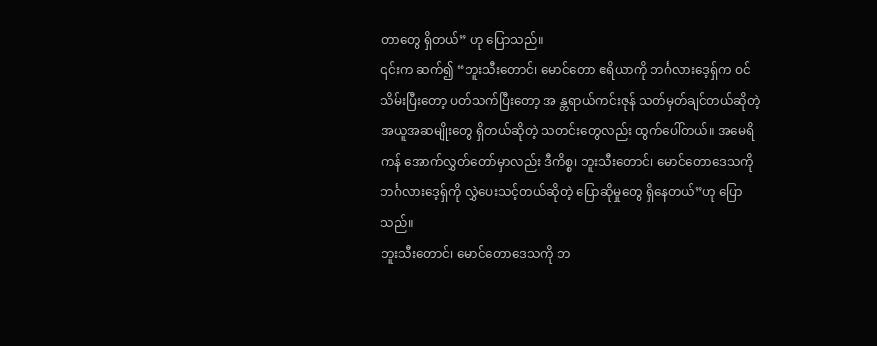တာတွေ ရှိတယ်” ဟု ပြောသည်။
၎င်းက ဆက်၍ “ဘူးသီးတောင်၊ မောင်တော ဧရိယာကို ဘင်္ဂလားဒေ့ရှ်က ဝင်သိမ်းပြီးတော့ ပတ်သက်ပြီးတော့ အ န္တရာယ်ကင်းဇုန် သတ်မှတ်ချင်တယ်ဆိုတဲ့ အယူအဆမျိုးတွေ ရှိတယ်ဆိုတဲ့ သတင်းတွေလည်း ထွက်ပေါ်တယ်။ အမေရိကန် အောက်လွှတ်တော်မှာလည်း ဒီကိစ္စ၊ ဘူးသီးတောင်၊ မောင်တောဒေသကို ဘင်္ဂလားဒေ့ရှ်ကို လွှဲပေးသင့်တယ်ဆိုတဲ့ ပြောဆိုမှုတွေ ရှိနေတယ်”ဟု ပြောသည်။
ဘူးသီးတောင်၊ မောင်တောဒေသကို ဘ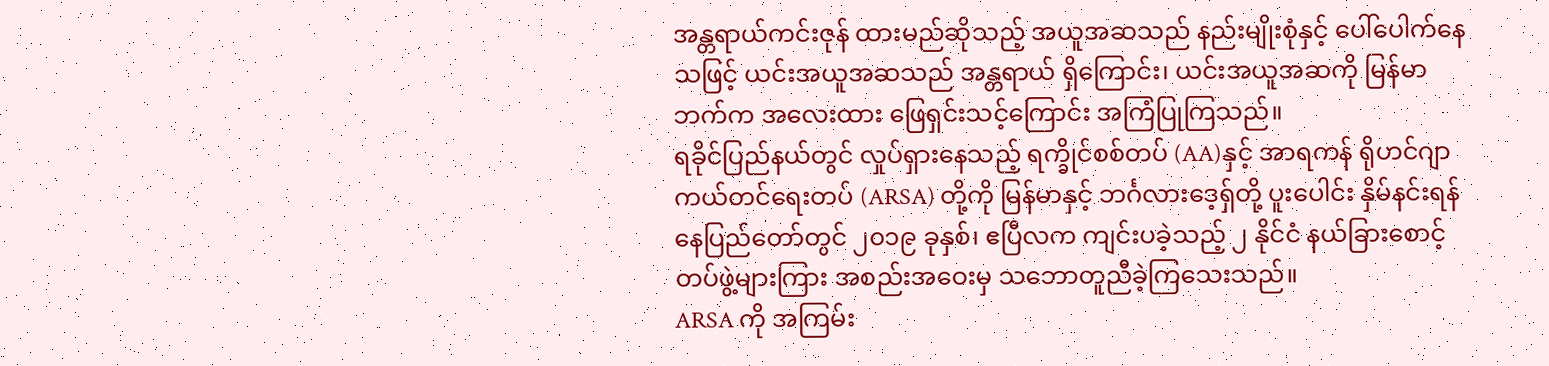အန္တရာယ်ကင်းဇုန် ထားမည်ဆိုသည့် အယူအဆသည် နည်းမျိုးစုံနှင့် ပေါ်ပေါက်နေသဖြင့် ယင်းအယူအဆသည် အန္တရာယ် ရှိကြောင်း၊ ယင်းအယူအဆကို မြန်မာဘက်က အလေးထား ဖြေရှင်းသင့်ကြောင်း အကြံပြုကြသည်။
ရခိုင်ပြည်နယ်တွင် လှုပ်ရှားနေသည့် ရက္ခိုင်စစ်တပ် (AA)နှင့် အာရကန် ရိုဟင်ဂျာ ကယ်တင်ရေးတပ် (ARSA) တို့ကို မြန်မာနှင့် ဘင်္ဂလားဒေ့ရှ်တို့ ပူးပေါင်း နှိမ်နင်းရန် နေပြည်တော်တွင် ၂၀၁၉ ခုနှစ်၊ ဧပြီလက ကျင်းပခဲ့သည့် ၂ နိုင်ငံ နယ်ခြားစောင့် တပ်ဖွဲ့များကြား အစည်းအဝေးမှ သဘောတူညီခဲ့ကြသေးသည်။
ARSA ကို အကြမ်း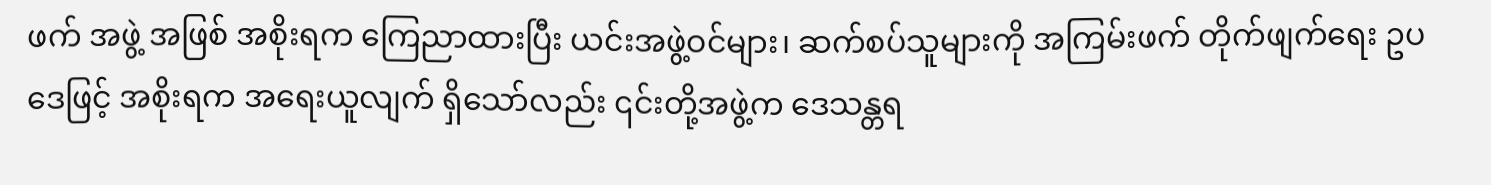ဖက် အဖွဲ့ အဖြစ် အစိုးရက ကြေညာထားပြီး ယင်းအဖွဲ့ဝင်များ၊ ဆက်စပ်သူများကို အကြမ်းဖက် တိုက်ဖျက်ရေး ဥပဒေဖြင့် အစိုးရက အရေးယူလျက် ရှိသော်လည်း ၎င်းတို့အဖွဲ့က ဒေသန္တရ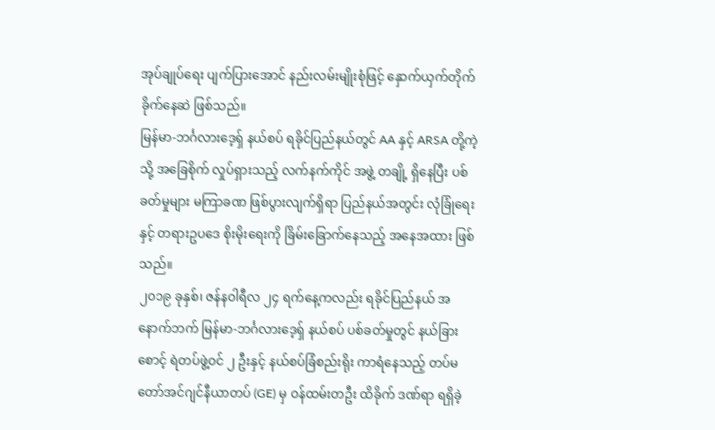အုပ်ချုပ်ရေး ပျက်ပြားအောင် နည်းလမ်းမျိုးစုံဖြင့် နှောက်ယှက်တိုက်ခိုက်နေဆဲ ဖြစ်သည်။
မြန်မာ-ဘင်္ဂလားဒေ့ရှ် နယ်စပ် ရခိုင်ပြည်နယ်တွင် AA နှင့် ARSA တို့ကဲ့သို့ အခြေစိုက် လှုပ်ရှားသည့် လက်နက်ကိုင် အဖွဲ့ တချို့ ရှိနေပြီး ပစ်ခတ်မှုများ မကြာခဏ ဖြစ်ပွားလျက်ရှိရာ ပြည်နယ်အတွင်း လုံခြုံရေးနှင့် တရားဥပဒေ စိုးမိုးရေးကို ခြိမ်းခြောက်နေသည့် အနေအထား ဖြစ်သည်။
၂၀၁၉ ခုနှစ်၊ ဇန်နဝါရီလ ၂၄ ရက်နေ့ကလည်း ရခိုင်ပြည်နယ် အနောက်ဘက် မြန်မာ-ဘင်္ဂလားဒေ့ရှ် နယ်စပ် ပစ်ခတ်မှုတွင် နယ်ခြားစောင့် ရဲတပ်ဖွဲ့ဝင် ၂ ဦးနှင့် နယ်စပ်ခြံစည်းရိုး ကာရံနေသည့် တပ်မတော်အင်ဂျင်နီယာတပ် (GE) မှ ဝန်ထမ်းတဦး ထိခိုက် ဒဏ်ရာ ရရှိခဲ့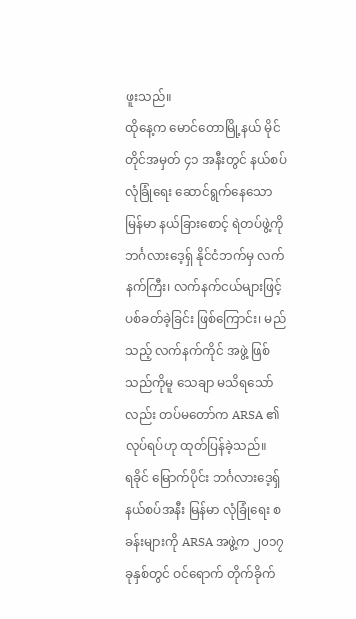ဖူးသည်။
ထိုနေ့က မောင်တောမြို့နယ် မိုင်တိုင်အမှတ် ၄၁ အနီးတွင် နယ်စပ်လုံခြုံရေး ဆောင်ရွက်နေသော မြန်မာ နယ်ခြားစောင့် ရဲတပ်ဖွဲ့ကို ဘင်္ဂလားဒေ့ရ်ှ နိုင်ငံဘက်မှ လက်နက်ကြီး၊ လက်နက်ငယ်များဖြင့် ပစ်ခတ်ခဲ့ခြင်း ဖြစ်ကြောင်း၊ မည်သည့် လက်နက်ကိုင် အဖွဲ့ ဖြစ်သည်ကိုမူ သေချာ မသိရသော်လည်း တပ်မတော်က ARSA ၏ လုပ်ရပ်ဟု ထုတ်ပြန်ခဲ့သည်။
ရခိုင် မြောက်ပိုင်း ဘင်္ဂလားဒေ့ရှ် နယ်စပ်အနီး မြန်မာ လုံခြုံရေး စခန်းများကို ARSA အဖွဲ့က ၂၀၁၇ ခုနှစ်တွင် ဝင်ရောက် တိုက်ခိုက်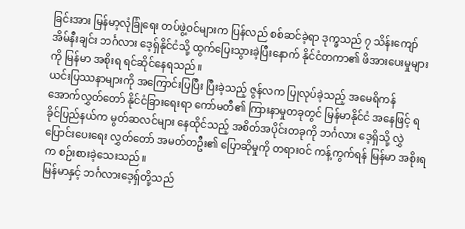ခြင်းအား မြန်မာ့လုံခြုံရေး တပ်ဖွဲ့ဝင်များက ပြန်လည် စစ်ဆင်ခဲ့ရာ ဒုက္ခသည် ၇ သိန်းကျော် အိမ်နီးချင်း ဘင်္ဂလား ဒေ့ရှ်နိုင်ငံသို့ ထွက်ပြေးသွားခဲ့ပြီးနောက် နိုင်ငံတကာ၏ ဖိအားပေးမှုများကို မြန်မာ အစိုးရ ရင်ဆိုင်နေရသည်။
ယင်းပြဿနာများကို အကြောင်းပြပြီး ပြီးခဲ့သည့် ဇွန်လက ပြုလုပ်ခဲ့သည့် အမေရိကန် အောက်လွှတ်တော် နိုင်ငံခြားရေးရာ ကော်မတီ၏ ကြားနာမှုတခုတွင် မြန်မာနိုင်ငံ အနေဖြင့် ရခိုင်ပြည်နယ်က မွတ်ဆလင်များ နေထိုင်သည့် အစိတ်အပိုင်းတခုကို ဘင်္ဂလား ဒေ့ရှိသို့ လွှဲပြောင်းပေးရေး လွှတ်တော် အမတ်တဦး၏ ပြောဆိုမှုကို တရားဝင် ကန့်ကွက်ရန် မြန်မာ အစိုးရက စဉ်းစားခဲ့သေးသည်။
မြန်မာနှင့် ဘင်္ဂလားဒေ့ရှ်တို့သည်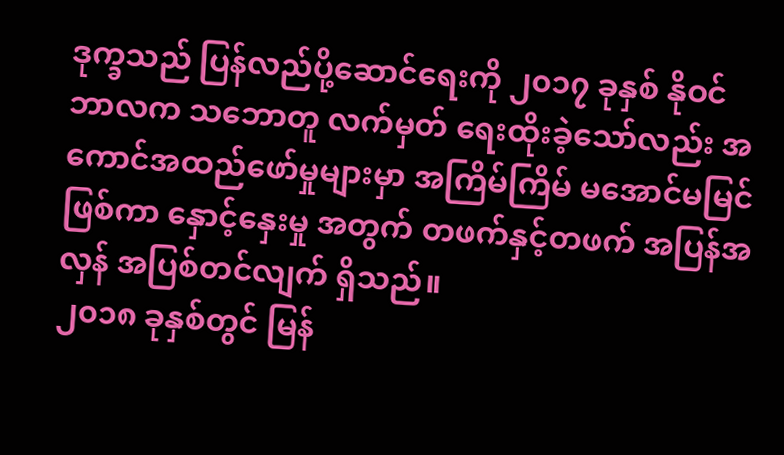ဒုက္ခသည် ပြန်လည်ပို့ဆောင်ရေးကို ၂၀၁၇ ခုနှစ် နိုဝင်ဘာလက သဘောတူ လက်မှတ် ရေးထိုးခဲ့သော်လည်း အကောင်အထည်ဖော်မှုများမှာ အကြိမ်ကြိမ် မအောင်မမြင်ဖြစ်ကာ နှောင့်နှေးမှု အတွက် တဖက်နှင့်တဖက် အပြန်အလှန် အပြစ်တင်လျက် ရှိသည်။
၂၀၁၈ ခုနှစ်တွင် မြန်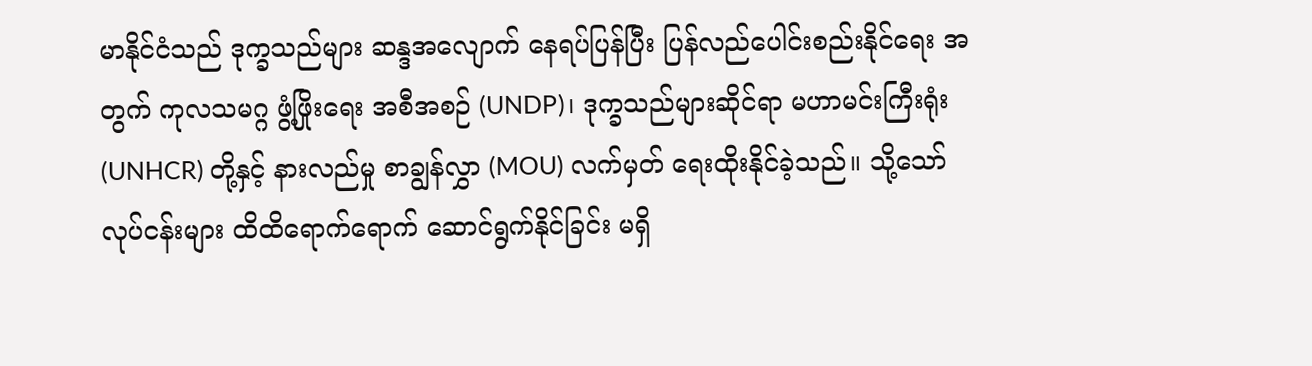မာနိုင်ငံသည် ဒုက္ခသည်များ ဆန္ဒအလျောက် နေရပ်ပြန်ပြီး ပြန်လည်ပေါင်းစည်းနိုင်ရေး အတွက် ကုလသမဂ္ဂ ဖွံ့ဖြိုးရေး အစီအစဉ် (UNDP)၊ ဒုက္ခသည်များဆိုင်ရာ မဟာမင်းကြီးရုံး (UNHCR) တို့နှင့် နားလည်မှု စာချွန်လွှာ (MOU) လက်မှတ် ရေးထိုးနိုင်ခဲ့သည်။ သို့သော် လုပ်ငန်းများ ထိထိရောက်ရောက် ဆောင်ရွက်နိုင်ခြင်း မရှိ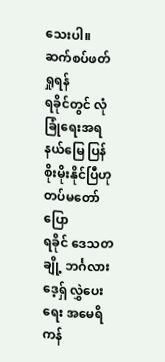သေးပါ။
ဆက်စပ်ဖတ်ရှုရန်
ရခိုင်တွင် လုံခြုံရေးအရ နယ်မြေ ပြန်စိုးမိုးနိုင်ပြီဟု တပ်မတော် ပြော
ရခိုင် ဒေသတချို့ ဘင်္ဂလားဒေ့ရှ် လွှဲပေးရေး အမေရိကန်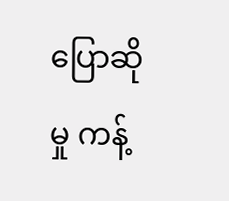ပြောဆိုမှု ကန့်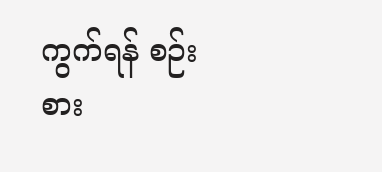ကွက်ရန် စဉ်းစား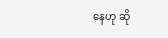နေဟု ဆို